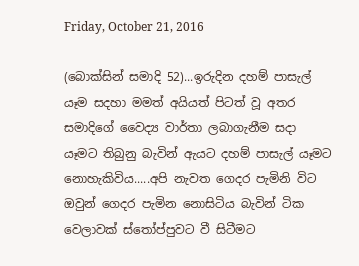Friday, October 21, 2016

(බොක්සින් සමාදි 52)...ඉරුදින දහම් පාසැල් යෑම සදහා මමත් අයියත් පිටත් වූ අතර සමාදිගේ වෛද්‍ය වාර්තා ලබාගැනීම සදා යෑමට තිබුනු බැවින් ඇයට දහම් පාසැල් යෑමට නොහැකිවිය.....අපි නැවත ගෙදර පැමිනි විට ඔවුන් ගෙදර පැමින නොසිටිය බැවින් ටික වෙලාවක් ස්තෝප්පුවට වී සිටීමට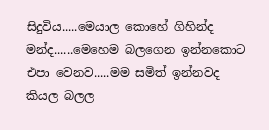සිදුවිය.....මෙයාල කොහේ ගිහින්ද මන්ද......මෙහෙම බලගෙන ඉන්නකොට එපා වෙනව.....මම සමිත් ඉන්නවද කියල බලල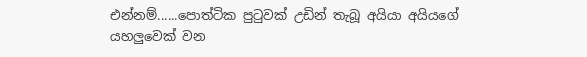එන්නම්......පොත්ටික පුටුවක් උඩින් තැබූ අයියා අයියගේ යහලුවෙක් වන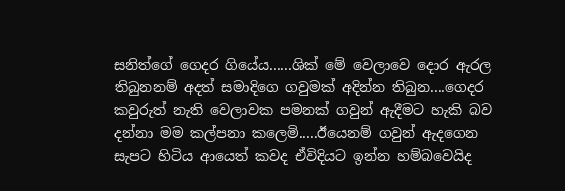සනිත්ගේ ගෙදර ගියේය......ශික් මේ වෙලාවෙ දොර ඇරල තිබුනනම් අදත් සමාදිගෙ ගවුමක් අදින්න තිබුන....ගෙදර කවුරුත් නැති වෙලාවක පමනක් ගවුන් ඇදීමට හැකි බව දන්නා මම කල්පනා කලෙමි.....ඊයෙනම් ගවුන් ඇදගෙන සැපට හිටිය ආයෙත් කවද ඒවිදියට ඉන්න හම්බවෙයිද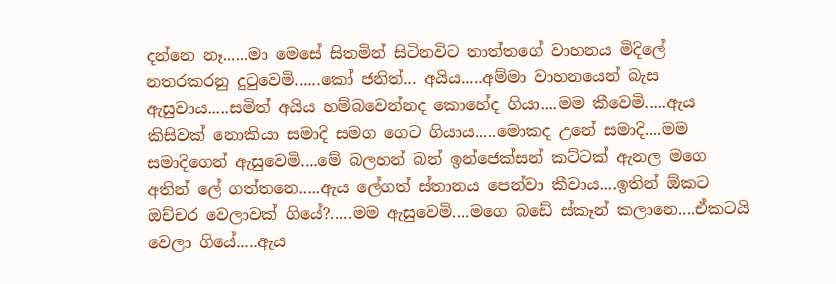දන්නෙ නෑ......මා මෙසේ සිතමින් සිටිනවිට තාත්තගේ වාහනය මිදිලේ නතරකරනු දුටුවෙමි......කෝ ජනිත්... අයිය.....අම්මා වාහනයෙන් බැස ඇසුවාය.....සමිත් අයිය හම්බවෙන්නද කොහේද ගියා....මම කීවෙමි.....ඇය කිසිවක් නොකියා සමාදි සමග ගෙට ගියාය.....මොකද උනේ සමාදි....මම සමාදිගෙන් ඇසුවෙමි....මේ බලහන් බන් ඉන්ජෙක්සන් කට්ටක් ඇනල මගෙ අතින් ලේ ගත්තනෙ.....ඇය ලේගත් ස්තානය පෙන්වා කීවාය....ඉතින් ඕකට ඔච්චර වෙලාවක් ගියේ?.....මම ඇසුවෙමි....මගෙ බඩේ ස්කෑන් කලානෙ....ඒකටයි වෙලා ගියේ.....ඇය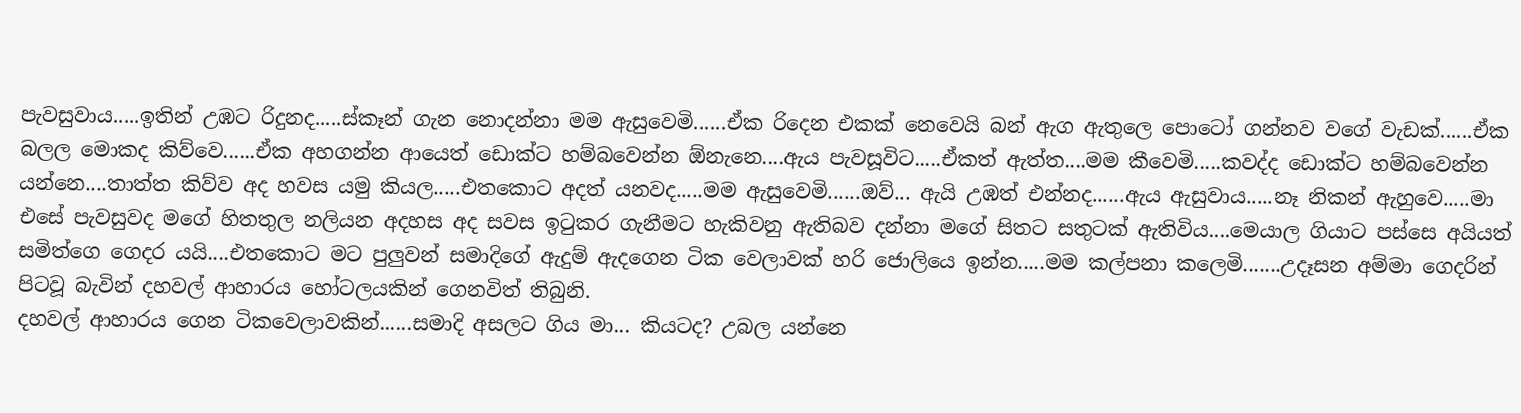පැවසුවාය.....ඉතින් උඹට රිදුනද.....ස්කෑන් ගැන නොදන්නා මම ඇසුවෙමි......ඒක රිදෙන එකක් නෙවෙයි බන් ඇග ඇතුලෙ පොටෝ ගන්නව වගේ වැඩක්......ඒක බලල මොකද කිව්වෙ......ඒක අහගන්න ආයෙත් ඩොක්ට හම්බවෙන්න ඕනැනෙ....ඇය පැවසූවිට.....ඒකත් ඇත්ත....මම කීවෙමි.....කවද්ද ඩොක්ට හම්බවෙන්න යන්නෙ....තාත්ත කිව්ව අද හවස යමු කියල.....එතකොට අදත් යනවද.....මම ඇසුවෙමි......ඔව්... ඇයි උඹත් එන්නද......ඇය ඇසුවාය.....නෑ නිකන් ඇහුවෙ.....මා එසේ පැවසුවද මගේ හිතතුල නලියන අදහස අද සවස ඉටුකර ගැනීමට හැකිවනු ඇතිබව දන්නා මගේ සිතට සතුටක් ඇතිවිය....මෙයාල ගියාට පස්සෙ අයියත් සමිත්ගෙ ගෙදර යයි....එතකොට මට පුලුවන් සමාදිගේ ඇදුම් ඇදගෙන ටික වෙලාවක් හරි ජොලියෙ ඉන්න.....මම කල්පනා කලෙමි.......උදෑසන අම්මා ගෙදරින් පිටවූ බැවින් දහවල් ආහාරය හෝටලයකින් ගෙනවිත් තිබුනි.
දහවල් ආහාරය ගෙන ටිකවෙලාවකින්......සමාදි අසලට ගිය මා... කියටද? උබල යන්නෙ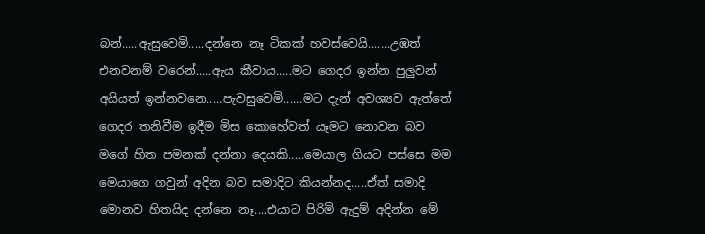බන්.....ඇසුවෙමි.....දන්නෙ නෑ ටිකක් හවස්වෙයි.......උඹත් එනවනම් වරෙන්.....ඇය කීවාය.....මට ගෙදර ඉන්න පුලුවන් අයියත් ඉන්නවනෙ.....පැවසුවෙමි......මට දැන් අවශ්‍යව ඇත්තේ ගෙදර තනිවීම ඉදීම මිස කොහේවත් යෑමට නොවන බව මගේ හිත පමනක් දන්නා දෙයකි.....මෙයාල ගියට පස්සෙ මම මෙයාගෙ ගවුන් අදින බව සමාදිට කියන්නද.....ඒත් සමාදි මොනව හිතයිද දන්නෙ නෑ....එයාට පිරිමි ඇදුම් අදින්න මේ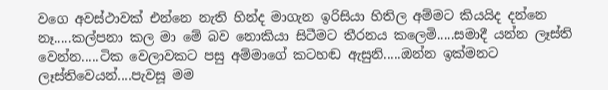වගෙ අවස්ථාවක් එන්නෙ නැති හින්ද මාගැන ඉරිසියා හිතිල අම්මට කියයිද දන්නෙ නෑ.....කල්පනා කල මා මේ බව නොකියා සිටීමට තීරනය කලෙමි.....සමාදී යන්න ලෑස්ති වෙන්න.....ටික වෙලාවකට පසු අම්මාගේ කටහඬ ඇසුනි.....ඔන්න ඉක්මනට ලෑස්තිවෙයන්....පැවසූ මම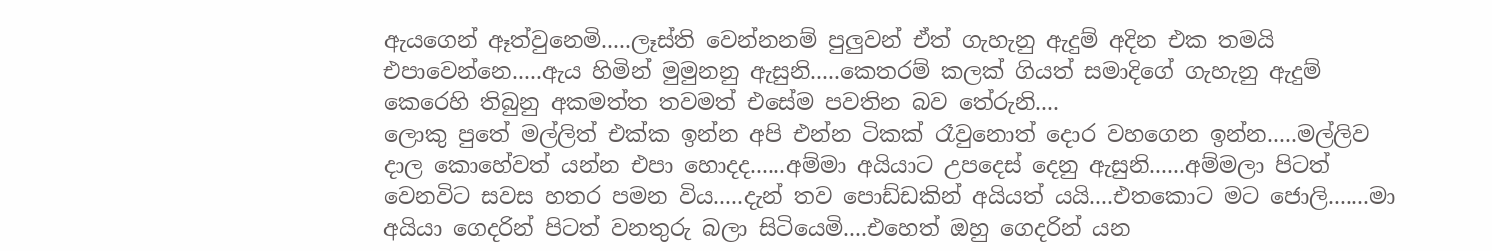ඇයගෙන් ඈත්වුනෙමි.....ලෑස්ති වෙන්නනම් පුලුවන් ඒත් ගැහැනු ඇදුම් අදින එක තමයි එපාවෙන්නෙ.....ඇය හිමින් මුමුනනු ඇසුනි.....කෙතරම් කලක් ගියත් සමාදිගේ ගැහැනු ඇදුම් කෙරෙහි තිබුනු අකමත්ත තවමත් එසේම පවතින බව තේරුනි....
ලොකු පුතේ මල්ලිත් එක්ක ඉන්න අපි එන්න ටිකක් රෑවුනොත් දොර වහගෙන ඉන්න.....මල්ලිව දාල කොහේවත් යන්න එපා හොදද......අම්මා අයියාට උපදෙස් දෙනු ඇසුනි......අම්මලා පිටත් වෙනවිට සවස හතර පමන විය.....දැන් තව පොඩ්ඩකින් අයියත් යයි....එතකොට මට ජොලි.......මා අයියා ගෙදරින් පිටත් වනතුරු බලා සිටියෙමි....එහෙත් ඔහු ගෙදරින් යන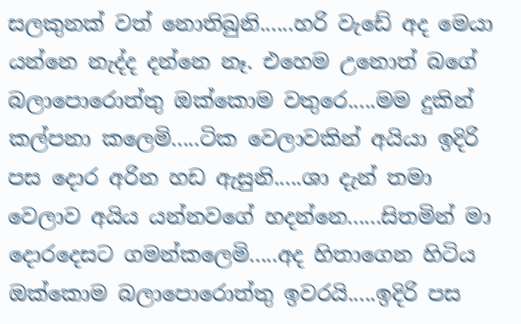සලකුනක් වත් නොතිබුනි......හරි වැඩේ අද මෙයා යන්නෙ නැද්ද දන්නෙ නෑ. එහෙම උනොත් බගේ බලාපොරොත්තු ඔක්කොම වතුරෙ.....මම දුකින් කල්පනා කලෙමි.....ටික වෙලාවකින් අයියා ඉදිරි පස දොර අරින හඩ ඇසුනි.....ශා දැන් තමා වෙලාව අයිය යන්නවගේ හදන්නෙ......සිතමින් මා දොරදෙසට ගමන්කලෙමි.....අද හිතාගෙන හිටිය ඔක්කොම බලාපොරොත්තු ඉවරයි.....ඉදිරි පස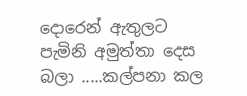දොරෙන් ඇතුලට පැමිනි අමුත්තා දෙස බලා .....කල්පනා කල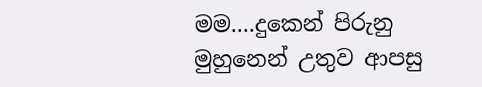මම....දුකෙන් පිරුනු මුහුනෙන් උතුව ආපසු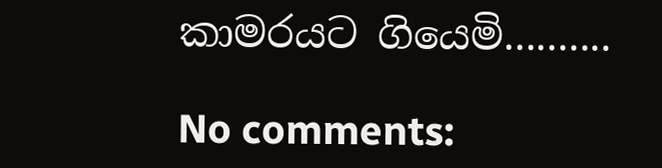කාමරයට ගියෙමි..........

No comments: